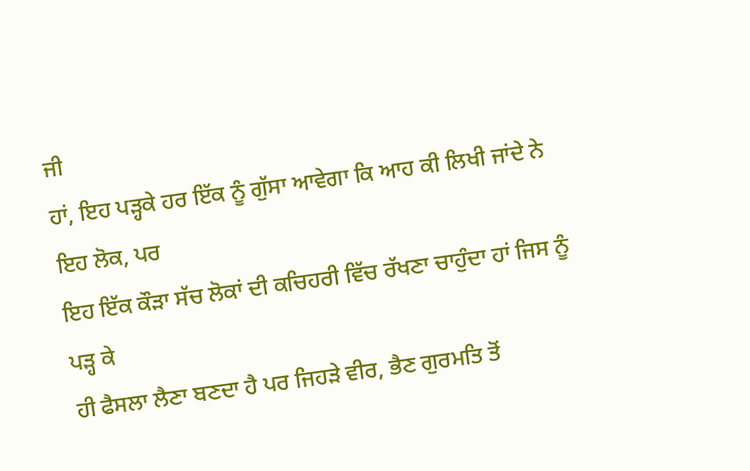ਜੀ
ਹਾਂ, ਇਹ ਪੜ੍ਹਕੇ ਹਰ ਇੱਕ ਨੂੰ ਗੁੱਸਾ ਆਵੇਗਾ ਕਿ ਆਹ ਕੀ ਲਿਖੀ ਜਾਂਦੇ ਨੇ ਇਹ ਲੋਕ, ਪਰ
ਇਹ ਇੱਕ ਕੌੜਾ ਸੱਚ ਲੋਕਾਂ ਦੀ ਕਚਿਹਰੀ ਵਿੱਚ ਰੱਖਣਾ ਚਾਹੁੰਦਾ ਹਾਂ ਜਿਸ ਨੂੰ ਪੜ੍ਹ ਕੇ
ਹੀ ਫੈਸਲਾ ਲੈਣਾ ਬਣਦਾ ਹੈ ਪਰ ਜਿਹੜੇ ਵੀਰ, ਭੈਣ ਗੁਰਮਤਿ ਤੋਂ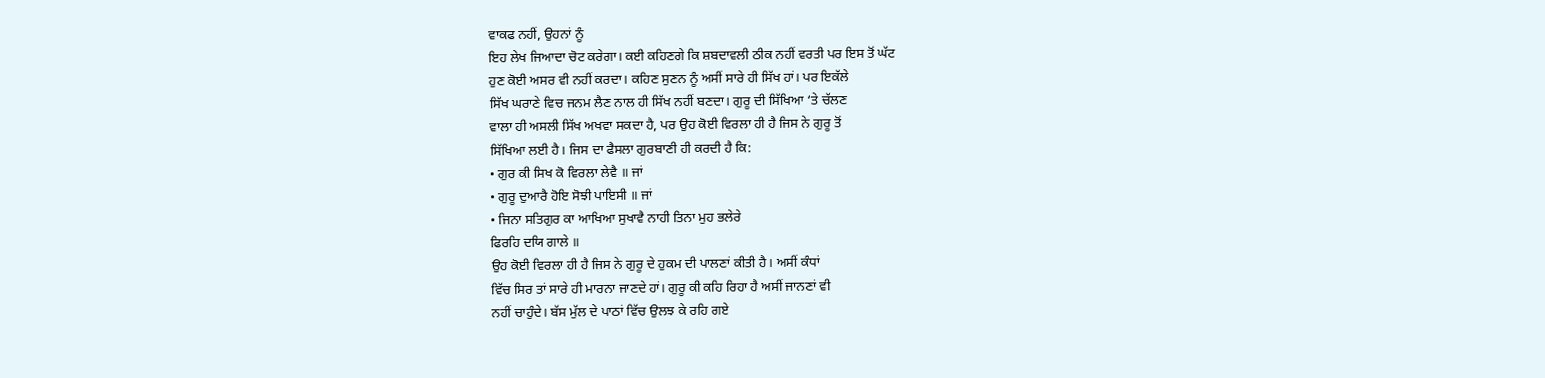ਵਾਕਫ ਨਹੀਂ, ਉਹਨਾਂ ਨੂੰ
ਇਹ ਲੇਖ ਜਿਆਦਾ ਚੋਟ ਕਰੇਗਾ। ਕਈ ਕਹਿਣਗੇ ਕਿ ਸ਼ਬਦਾਵਲੀ ਠੀਕ ਨਹੀਂ ਵਰਤੀ ਪਰ ਇਸ ਤੋਂ ਘੱਟ
ਹੁਣ ਕੋਈ ਅਸਰ ਵੀ ਨਹੀਂ ਕਰਦਾ। ਕਹਿਣ ਸੁਣਨ ਨੂੰ ਅਸੀਂ ਸਾਰੇ ਹੀ ਸਿੱਖ ਹਾਂ। ਪਰ ਇਕੱਲੇ
ਸਿੱਖ ਘਰਾਣੇ ਵਿਚ ਜਨਮ ਲੈਣ ਨਾਲ ਹੀ ਸਿੱਖ ਨਹੀਂ ਬਣਦਾ। ਗੁਰੂ ਦੀ ਸਿੱਖਿਆ ‘ਤੇ ਚੱਲਣ
ਵਾਲਾ ਹੀ ਅਸਲੀ ਸਿੱਖ ਅਖਵਾ ਸਕਦਾ ਹੈ, ਪਰ ਉਹ ਕੋਈ ਵਿਰਲਾ ਹੀ ਹੈ ਜਿਸ ਨੇ ਗੁਰੂ ਤੋਂ
ਸਿੱਖਿਆ ਲਈ ਹੈ। ਜਿਸ ਦਾ ਫੈਸਲਾ ਗੁਰਬਾਣੀ ਹੀ ਕਰਦੀ ਹੈ ਕਿ:
• ਗੁਰ ਕੀ ਸਿਖ ਕੋ ਵਿਰਲਾ ਲੇਵੈ ॥ ਜਾਂ
• ਗੁਰੂ ਦੁਆਰੈ ਹੋਇ ਸੋਝੀ ਪਾਇਸੀ ॥ ਜਾਂ
• ਜਿਨਾ ਸਤਿਗੁਰ ਕਾ ਆਖਿਆ ਸੁਖਾਵੈ ਨਾਹੀ ਤਿਨਾ ਮੁਹ ਭਲੇਰੇ
ਫਿਰਹਿ ਦਯਿ ਗਾਲੇ ॥
ਉਹ ਕੋਈ ਵਿਰਲਾ ਹੀ ਹੈ ਜਿਸ ਨੇ ਗੁਰੂ ਦੇ ਹੁਕਮ ਦੀ ਪਾਲਣਾਂ ਕੀਤੀ ਹੈ। ਅਸੀਂ ਕੰਧਾਂ
ਵਿੱਚ ਸਿਰ ਤਾਂ ਸਾਰੇ ਹੀ ਮਾਰਨਾ ਜਾਣਦੇ ਹਾਂ। ਗੁਰੂ ਕੀ ਕਹਿ ਰਿਹਾ ਹੈ ਅਸੀਂ ਜਾਨਣਾਂ ਵੀ
ਨਹੀਂ ਚਾਹੁੰਦੇ। ਬੱਸ ਮੁੱਲ ਦੇ ਪਾਠਾਂ ਵਿੱਚ ਉਲਝ ਕੇ ਰਹਿ ਗਏ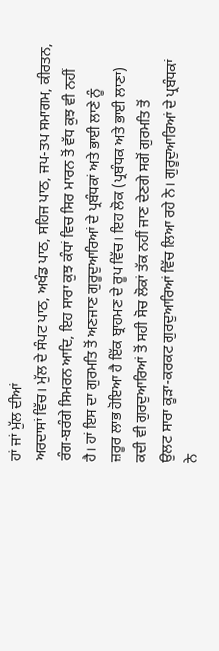ਹਾਂ ਜਾਂ ਮੁੱਲ ਦੀਆਂ
ਅਰਦਾਸਾਂ ਵਿੱਚ। ਮੁੱਲ ਦੇ ਸੰਪਟ ਪਾਠ, ਅਖੰਡ ਪਾਠ, ਸਹਿਜ ਪਾਠ, ਜਪ-ਤਪ ਸਮਾਗਮ, ਕੀਰਤਨ,
ਰੰਗ-ਬਰੰਗੇ ਸਿਮਰਨ ਆਦਿ, ਇਹ ਸਾਰਾ ਕੁਝ ਕੰਧਾਂ ਵਿਚ ਸਿਰ ਮਾਰਨ ਤੋਂ ਵੱਧ ਕੁਝ ਵੀ ਨਹੀਂ
ਹੈ। ਹਾਂ ਇਸ ਦਾ ਗੁਰਮਤਿ ਤੋਂ ਅਣਜਾਣ ਗੁਰੂਦੁਆਰਿਆਂ ਦੇ ਪ੍ਰਬੰਧਕਾਂ ਅਤੇ ਭਾਈ ਲਾਣੇ ਨੂੰ
ਜ਼ਰੂਰ ਲਾਭ ਹੋਇਆ ਹੈ ਇੱਕ ਬ੍ਰਾਹਮਣ ਦੇ ਰੂਪ ਵਿੱਚ। ਇਹ ਲੋਕ (ਪ੍ਰਬੰਧਕ ਅਤੇ ਭਾਈ ਲਾਣਾ)
ਕਦੀ ਵੀ ਗੁਰਦੁਆਰਿਆਂ ਤੋਂ ਸਹੀ ਸੋਚ ਲੋਕਾਂ ਤੱਕ ਨਹੀਂ ਜਾਣ ਦੇਣਗੇ ਸਗੋਂ ਗੁਰਮਤਿ ਤੋਂ
ਉਲਟ ਸਾਰਾ ਕੂੜਾ-ਕਰਕਟ ਗੁਰਦੁਆਰਿਆਂ ਵਿੱਚ ਲਿਆ ਰਹੇ ਨੇ। ਗੁਰੂਦੁਆਰਿਆਂ ਦੇ ਪ੍ਰਬੰਧਕਾਂ
ਨੇ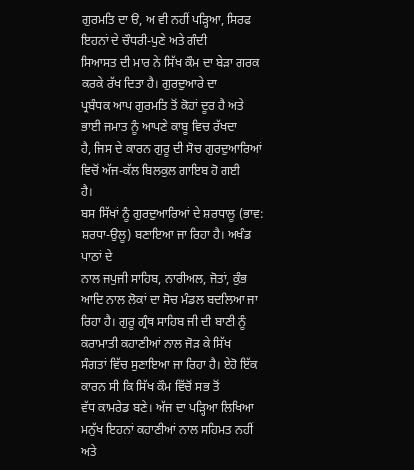ਗੁਰਮਤਿ ਦਾ ੳ, ਅ ਵੀ ਨਹੀਂ ਪੜ੍ਹਿਆ, ਸਿਰਫ ਇਹਨਾਂ ਦੇ ਚੌਧਰੀ-ਪੁਣੇ ਅਤੇ ਗੰਦੀ
ਸਿਆਸਤ ਦੀ ਮਾਰ ਨੇ ਸਿੱਖ ਕੌਮ ਦਾ ਬੇੜਾ ਗਰਕ ਕਰਕੇ ਰੱਖ ਦਿਤਾ ਹੈ। ਗੁਰਦੁਆਰੇ ਦਾ
ਪ੍ਰਬੰਧਕ ਆਪ ਗੁਰਮਤਿ ਤੋਂ ਕੋਹਾਂ ਦੂਰ ਹੈ ਅਤੇ ਭਾਈ ਜਮਾਤ ਨੂੰ ਆਪਣੇ ਕਾਬੂ ਵਿਚ ਰੱਖਦਾ
ਹੈ, ਜਿਸ ਦੇ ਕਾਰਨ ਗੁਰੂ ਦੀ ਸੋਚ ਗੁਰਦੁਆਰਿਆਂ ਵਿਚੋਂ ਅੱਜ-ਕੱਲ ਬਿਲਕੁਲ ਗਾਇਬ ਹੋ ਗਈ
ਹੈ।
ਬਸ ਸਿੱਖਾਂ ਨੂੰ ਗੁਰਦੁਆਰਿਆਂ ਦੇ ਸ਼ਰਧਾਲੂ (ਭਾਵ:
ਸ਼ਰਧਾ-ਉਲੂ) ਬਣਾਇਆ ਜਾ ਰਿਹਾ ਹੈ। ਅਖੰਡ ਪਾਠਾਂ ਦੇ
ਨਾਲ ਜਪੁਜੀ ਸਾਹਿਬ, ਨਾਰੀਅਲ, ਜੋਤਾਂ, ਕੁੰਭ ਆਦਿ ਨਾਲ ਲੋਕਾਂ ਦਾ ਸੋਚ ਮੰਡਲ ਬਦਲਿਆ ਜਾ
ਰਿਹਾ ਹੈ। ਗੁਰੂ ਗ੍ਰੰਥ ਸਾਹਿਬ ਜੀ ਦੀ ਬਾਣੀ ਨੂੰ ਕਰਾਮਾਤੀ ਕਹਾਣੀਆਂ ਨਾਲ ਜੋੜ ਕੇ ਸਿੱਖ
ਸੰਗਤਾਂ ਵਿੱਚ ਸੁਣਾਇਆ ਜਾ ਰਿਹਾ ਹੈ। ਏਹੋ ਇੱਕ ਕਾਰਨ ਸੀ ਕਿ ਸਿੱਖ ਕੌਮ ਵਿੱਚੋਂ ਸਭ ਤੋਂ
ਵੱਧ ਕਾਮਰੇਡ ਬਣੇ। ਅੱਜ ਦਾ ਪੜ੍ਹਿਆ ਲਿਖਿਆ ਮਨੁੱਖ ਇਹਨਾਂ ਕਹਾਣੀਆਂ ਨਾਲ ਸਹਿਮਤ ਨਹੀਂ
ਅਤੇ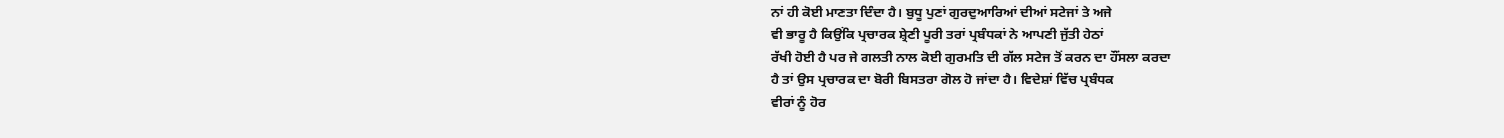ਨਾਂ ਹੀ ਕੋਈ ਮਾਣਤਾ ਦਿੰਦਾ ਹੈ। ਬੁਧੂ ਪੁਣਾਂ ਗੁਰਦੁਆਰਿਆਂ ਦੀਆਂ ਸਟੇਜਾਂ ਤੇ ਅਜੇ
ਵੀ ਭਾਰੂ ਹੈ ਕਿਉਂਕਿ ਪ੍ਰਚਾਰਕ ਸ਼੍ਰੇਣੀ ਪੂਰੀ ਤਰਾਂ ਪ੍ਰਬੰਧਕਾਂ ਨੇ ਆਪਣੀ ਜੁੱਤੀ ਹੇਠਾਂ
ਰੱਖੀ ਹੋਈ ਹੈ ਪਰ ਜੇ ਗਲਤੀ ਨਾਲ ਕੋਈ ਗੁਰਮਤਿ ਦੀ ਗੱਲ ਸਟੇਜ ਤੋਂ ਕਰਨ ਦਾ ਹੌਂਸਲਾ ਕਰਦਾ
ਹੈ ਤਾਂ ਉਸ ਪ੍ਰਚਾਰਕ ਦਾ ਬੋਰੀ ਬਿਸਤਰਾ ਗੋਲ ਹੋ ਜਾਂਦਾ ਹੈ। ਵਿਦੇਸ਼ਾਂ ਵਿੱਚ ਪ੍ਰਬੰਧਕ
ਵੀਰਾਂ ਨੂੰ ਹੋਰ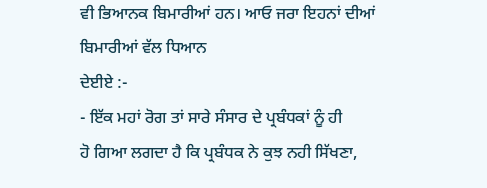ਵੀ ਭਿਆਨਕ ਬਿਮਾਰੀਆਂ ਹਨ। ਆਓ ਜਰਾ ਇਹਨਾਂ ਦੀਆਂ ਬਿਮਾਰੀਆਂ ਵੱਲ ਧਿਆਨ
ਦੇਈਏ :-
- ਇੱਕ ਮਹਾਂ ਰੋਗ ਤਾਂ ਸਾਰੇ ਸੰਸਾਰ ਦੇ ਪ੍ਰਬੰਧਕਾਂ ਨੂੰ ਹੀ
ਹੋ ਗਿਆ ਲਗਦਾ ਹੈ ਕਿ ਪ੍ਰਬੰਧਕ ਨੇ ਕੁਝ ਨਹੀ ਸਿੱਖਣਾ,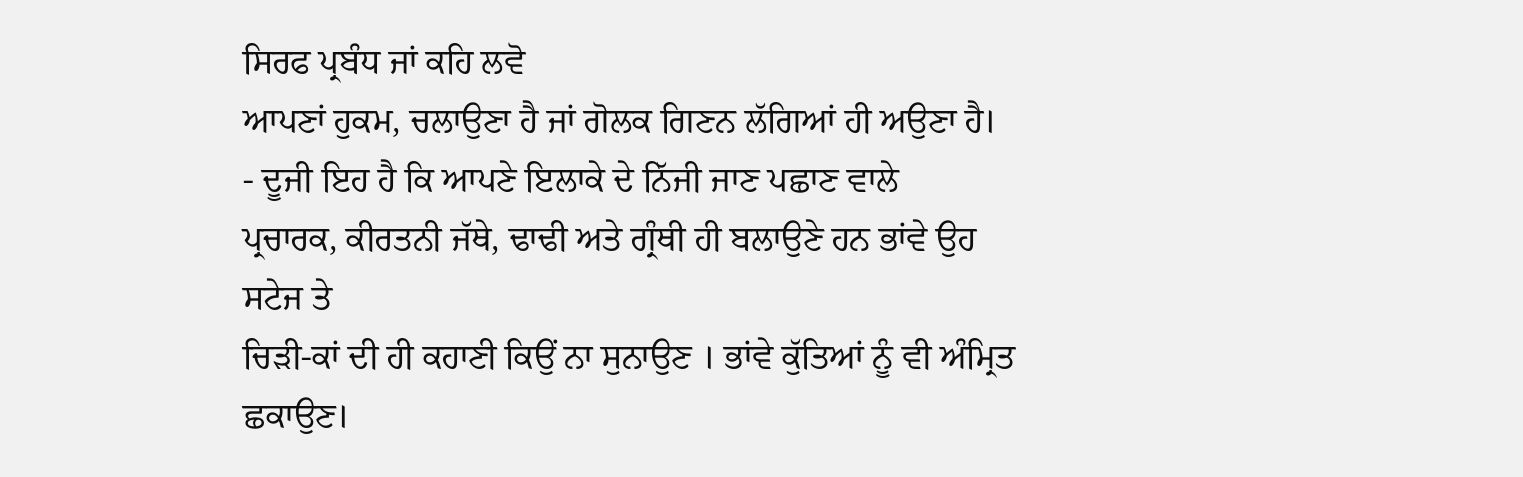ਸਿਰਫ ਪ੍ਰਬੰਧ ਜਾਂ ਕਹਿ ਲਵੋ
ਆਪਣਾਂ ਹੁਕਮ, ਚਲਾਉਣਾ ਹੈ ਜਾਂ ਗੋਲਕ ਗਿਣਨ ਲੱਗਿਆਂ ਹੀ ਅਉਣਾ ਹੈ।
- ਦੂਜੀ ਇਹ ਹੈ ਕਿ ਆਪਣੇ ਇਲਾਕੇ ਦੇ ਨਿੱਜੀ ਜਾਣ ਪਛਾਣ ਵਾਲੇ
ਪ੍ਰਚਾਰਕ, ਕੀਰਤਨੀ ਜੱਥੇ, ਢਾਢੀ ਅਤੇ ਗ੍ਰੰਥੀ ਹੀ ਬਲਾਉਣੇ ਹਨ ਭਾਂਵੇ ਉਹ ਸਟੇਜ ਤੇ
ਚਿੜੀ-ਕਾਂ ਦੀ ਹੀ ਕਹਾਣੀ ਕਿਉਂ ਨਾ ਸੁਨਾਉਣ । ਭਾਂਵੇ ਕੁੱਤਿਆਂ ਨੂੰ ਵੀ ਅੰਮ੍ਰਿਤ
ਛਕਾਉਣ।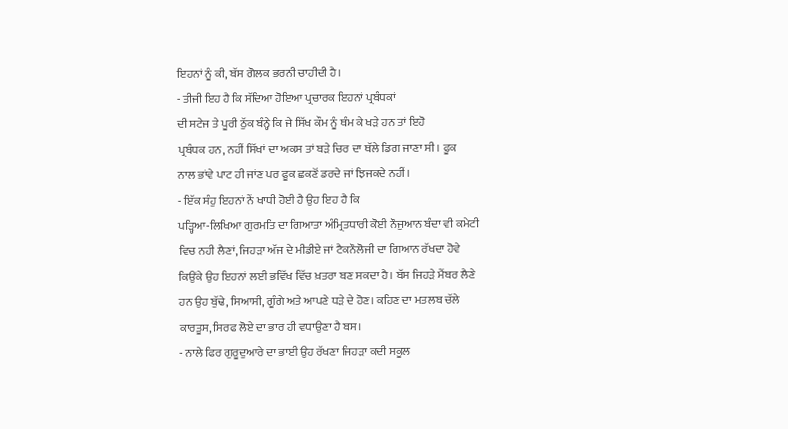ਇਹਨਾਂ ਨੂੰ ਕੀ, ਬੱਸ ਗੋਲਕ ਭਰਨੀ ਚਾਹੀਦੀ ਹੈ।
- ਤੀਜੀ ਇਹ ਹੈ ਕਿ ਸੱਦਿਆ ਹੋਇਆ ਪ੍ਰਚਾਰਕ ਇਹਨਾਂ ਪ੍ਰਬੰਧਕਾਂ
ਦੀ ਸਟੇਜ ਤੇ ਪੂਰੀ ਠੁੱਕ ਬੰਨ੍ਹੇ ਕਿ ਜੇ ਸਿੱਖ ਕੌਮ ਨੂੰ ਥੰਮ ਕੇ ਖੜੇ ਹਨ ਤਾਂ ਇਹੋ
ਪ੍ਰਬੰਧਕ ਹਨ, ਨਹੀਂ ਸਿੱਖਾਂ ਦਾ ਅਕਸ ਤਾਂ ਬੜੇ ਚਿਰ ਦਾ ਥੱਲੇ ਡਿਗ ਜਾਣਾ ਸੀ । ਫੂਕ
ਨਾਲ ਭਾਂਵੇ ਪਾਟ ਹੀ ਜਾਂਣ ਪਰ ਫੂਕ ਛਕਣੋਂ ਡਰਦੇ ਜਾਂ ਝਿਜਕਦੇ ਨਹੀਂ।
- ਇੱਕ ਸੰਹੁ ਇਹਨਾਂ ਨੇਂ ਖਾਧੀ ਹੋਈ ਹੈ ਉਹ ਇਹ ਹੈ ਕਿ
ਪੜ੍ਹਿਆ-ਲਿਖਿਆ ਗੁਰਮਤਿ ਦਾ ਗਿਆਤਾ ਅੰਮ੍ਰਿਤਧਾਰੀ ਕੋਈ ਨੌਜੁਆਨ ਬੰਦਾ ਵੀ ਕਮੇਟੀ
ਵਿਚ ਨਹੀ ਲੈਣਾਂ, ਜਿਹੜਾ ਅੱਜ ਦੇ ਮੀਡੀਏ ਜਾਂ ਟੈਕਨੌਲੋਜੀ ਦਾ ਗਿਆਨ ਰੱਖਦਾ ਹੋਵੇ
ਕਿਉਂਕੇ ਉਹ ਇਹਨਾਂ ਲਈ ਭਵਿੱਖ ਵਿੱਚ ਖ਼ਤਰਾ ਬਣ ਸਕਦਾ ਹੈ। ਬੱਸ ਜਿਹੜੇ ਮੈਂਬਰ ਲੈਣੇ
ਹਨ ਉਹ ਬੁੱਢੇ, ਸਿਆਸੀ, ਗੂੰਗੇ ਅਤੇ ਆਪਣੇ ਧੜੇ ਦੇ ਹੋਣ। ਕਹਿਣ ਦਾ ਮਤਲਬ ਚੱਲੇ
ਕਾਰਤੂਸ, ਸਿਰਫ ਲੋਏ ਦਾ ਭਾਰ ਹੀ ਵਧਾਉਣਾ ਹੈ ਬਸ।
- ਨਾਲੇ ਫਿਰ ਗੁਰੂਦੁਆਰੇ ਦਾ ਭਾਈ ਉਹ ਰੱਖਣਾ ਜਿਹੜਾ ਕਦੀ ਸਕੂਲ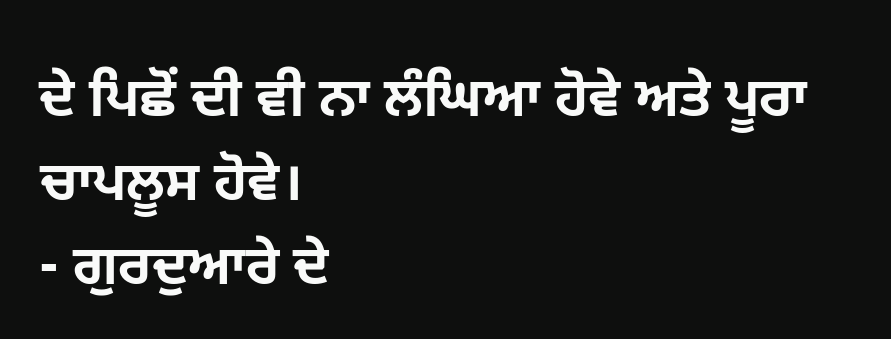ਦੇ ਪਿਛੋਂ ਦੀ ਵੀ ਨਾ ਲੰਘਿਆ ਹੋਵੇ ਅਤੇ ਪੂਰਾ ਚਾਪਲੂਸ ਹੋਵੇ।
- ਗੁਰਦੁਆਰੇ ਦੇ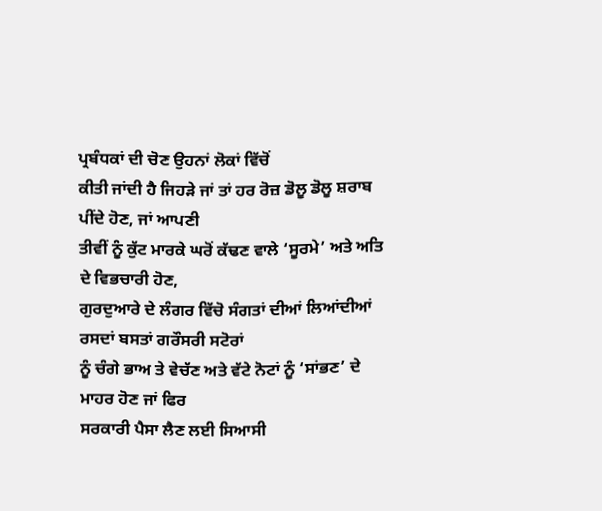ਪ੍ਰਬੰਧਕਾਂ ਦੀ ਚੋਣ ਉਹਨਾਂ ਲੋਕਾਂ ਵਿੱਚੋਂ
ਕੀਤੀ ਜਾਂਦੀ ਹੈ ਜਿਹੜੇ ਜਾਂ ਤਾਂ ਹਰ ਰੋਜ਼ ਡੋਲੂ ਡੋਲੂ ਸ਼ਰਾਬ ਪੀਂਦੇ ਹੋਣ, ਜਾਂ ਆਪਣੀ
ਤੀਵੀਂ ਨੂੰ ਕੁੱਟ ਮਾਰਕੇ ਘਰੋਂ ਕੱਢਣ ਵਾਲੇ ‘ਸੂਰਮੇ’ ਅਤੇ ਅਤਿ ਦੇ ਵਿਭਚਾਰੀ ਹੋਣ,
ਗੁਰਦੁਆਰੇ ਦੇ ਲੰਗਰ ਵਿੱਚੋ ਸੰਗਤਾਂ ਦੀਆਂ ਲਿਆਂਦੀਆਂ ਰਸਦਾਂ ਬਸਤਾਂ ਗਰੌਸਰੀ ਸਟੋਰਾਂ
ਨੂੰ ਚੰਗੇ ਭਾਅ ਤੇ ਵੇਚੱਣ ਅਤੇ ਵੱਟੇ ਨੋਟਾਂ ਨੂੰ ‘ਸਾਂਭਣ’ ਦੇ ਮਾਹਰ ਹੋਣ ਜਾਂ ਫਿਰ
ਸਰਕਾਰੀ ਪੈਸਾ ਲੈਣ ਲਈ ਸਿਆਸੀ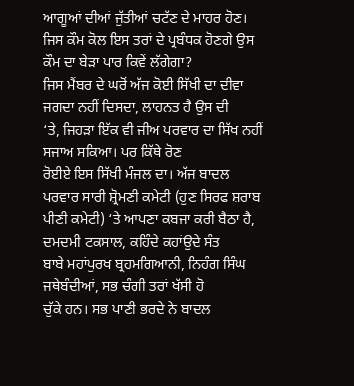ਆਗੂਆਂ ਦੀਆਂ ਜੁੱਤੀਆਂ ਚਟੱਣ ਦੇ ਮਾਹਰ ਹੋਣ।
ਜਿਸ ਕੌਮ ਕੋਲ ਇਸ ਤਰਾਂ ਦੇ ਪ੍ਰਬੰਧਕ ਹੋਣਗੇ ਉਸ ਕੌਮ ਦਾ ਬੇੜਾ ਪਾਰ ਕਿਵੇਂ ਲੱਗੇਗਾ?
ਜਿਸ ਮੈਂਬਰ ਦੇ ਘਰੋਂ ਅੱਜ ਕੋਈ ਸਿੱਖੀ ਦਾ ਦੀਵਾ ਜਗਦਾ ਨਹੀਂ ਦਿਸਦਾ, ਲਾਹਨਤ ਹੈ ਉਸ ਦੀ
‘ਤੇ, ਜਿਹੜਾ ਇੱਕ ਵੀ ਜੀਅ ਪਰਵਾਰ ਦਾ ਸਿੱਖ ਨਹੀਂ ਸਜਾਅ ਸਕਿਆ। ਪਰ ਕਿੱਥੇ ਰੋਣ
ਰੋਈਏ ਇਸ ਸਿੱਖੀ ਮੰਜਲ ਦਾ। ਅੱਜ ਬਾਦਲ ਪਰਵਾਰ ਸਾਰੀ ਸ਼੍ਰੋਮਣੀ ਕਮੇਟੀ (ਹੁਣ ਸਿਰਫ ਸ਼ਰਾਬ
ਪੀਣੀ ਕਮੇਟੀ) ‘ਤੇ ਆਪਣਾ ਕਬਜਾ ਕਰੀ ਬੈਠਾ ਹੈ, ਦਮਦਮੀ ਟਕਸਾਲ, ਕਹਿੰਦੇ ਕਹਾਂਉਦੇ ਸੰਤ
ਬਾਬੇ ਮਹਾਂਪੁਰਖ ਬ੍ਰਹਮਗਿਆਨੀ, ਨਿਹੰਗ ਸਿੰਘ ਜਥੇਬੰਦੀਆਂ, ਸਭ ਚੰਗੀ ਤਰਾਂ ਖੱਸੀ ਹੋ
ਚੁੱਕੇ ਹਨ। ਸਭ ਪਾਣੀ ਭਰਦੇ ਨੇ ਬਾਦਲ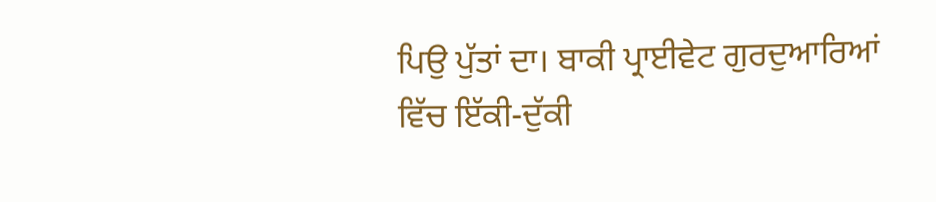ਪਿਉ ਪੁੱਤਾਂ ਦਾ। ਬਾਕੀ ਪ੍ਰਾਈਵੇਟ ਗੁਰਦੁਆਰਿਆਂ
ਵਿੱਚ ਇੱਕੀ-ਦੁੱਕੀ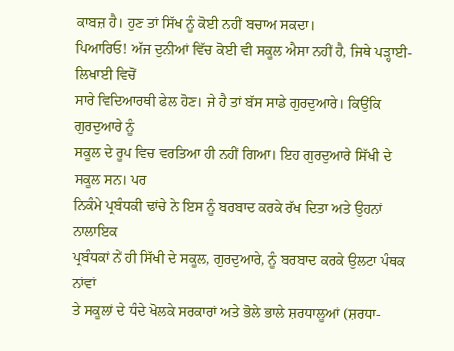ਕਾਬਜ਼ ਹੈ। ਹੁਣ ਤਾਂ ਸਿੱਖ ਨੂੰ ਕੋਈ ਨਹੀਂ ਬਚਾਅ ਸਕਦਾ।
ਪਿਆਰਿਓ! ਅੱਜ ਦੁਨੀਆਂ ਵਿੱਚ ਕੋਈ ਵੀ ਸਕੂਲ ਐਸਾ ਨਹੀਂ ਹੈ, ਜਿਥੇ ਪੜ੍ਹਾਈ-ਲਿਖਾਈ ਵਿਚੋਂ
ਸਾਰੇ ਵਿਦਿਆਰਥੀ ਫੇਲ ਹੋਣ। ਜੇ ਹੈ ਤਾਂ ਬੱਸ ਸਾਡੇ ਗੁਰਦੁਆਰੇ। ਕਿਉਂਕਿ ਗੁਰਦੁਆਰੇ ਨੂੰ
ਸਕੂਲ ਦੇ ਰੂਪ ਵਿਚ ਵਰਤਿਆ ਹੀ ਨਹੀਂ ਗਿਆ। ਇਹ ਗੁਰਦੁਆਰੇ ਸਿੱਖੀ ਦੇ ਸਕੂਲ ਸਨ। ਪਰ
ਨਿਕੰਮੇ ਪ੍ਰਬੰਧਕੀ ਢਾਂਚੇ ਨੇ ਇਸ ਨੂੰ ਬਰਬਾਦ ਕਰਕੇ ਰੱਖ ਦਿਤਾ ਅਤੇ ਉਹਨਾਂ ਨਾਲਾਇਕ
ਪ੍ਰਬੰਧਕਾਂ ਨੇਂ ਹੀ ਸਿੱਖੀ ਦੇ ਸਕੂਲ, ਗੁਰਦੁਆਰੇ, ਨੂੰ ਬਰਬਾਦ ਕਰਕੇ ਉਲਟਾ ਪੰਥਕ ਨਾਂਵਾਂ
ਤੇ ਸਕੂਲਾਂ ਦੇ ਧੰਦੇ ਖੋਲਕੇ ਸਰਕਾਰਾਂ ਅਤੇ ਭੋਲੇ ਭਾਲੇ ਸ਼ਰਧਾਲੂਆਂ (ਸ਼ਰਧਾ-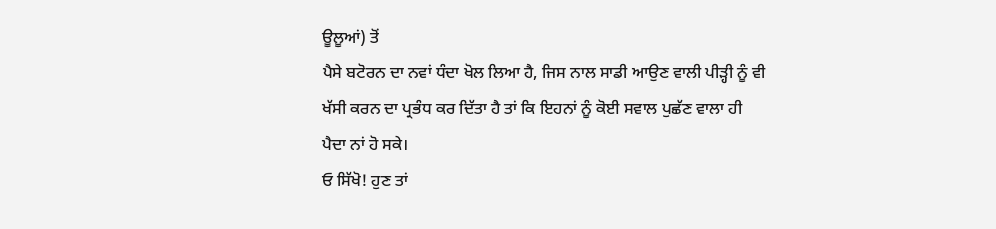ਊਲੂਆਂ) ਤੋਂ
ਪੈਸੇ ਬਟੋਰਨ ਦਾ ਨਵਾਂ ਧੰਦਾ ਖੋਲ ਲਿਆ ਹੈ, ਜਿਸ ਨਾਲ ਸਾਡੀ ਆਉਣ ਵਾਲੀ ਪੀੜ੍ਹੀ ਨੂੰ ਵੀ
ਖੱਸੀ ਕਰਨ ਦਾ ਪ੍ਰਭੰਧ ਕਰ ਦਿੱਤਾ ਹੈ ਤਾਂ ਕਿ ਇਹਨਾਂ ਨੂੰ ਕੋਈ ਸਵਾਲ ਪੁਛੱਣ ਵਾਲਾ ਹੀ
ਪੈਦਾ ਨਾਂ ਹੋ ਸਕੇ।
ਓ ਸਿੱਖੋ! ਹੁਣ ਤਾਂ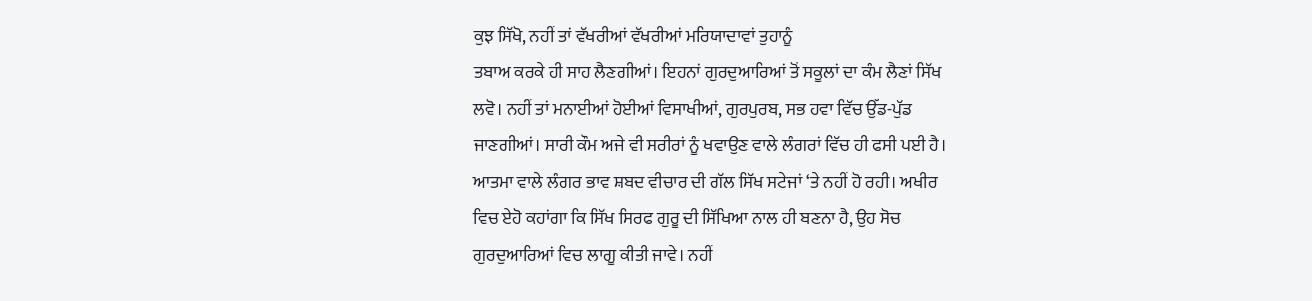ਕੁਝ ਸਿੱਖੋ, ਨਹੀਂ ਤਾਂ ਵੱਖਰੀਆਂ ਵੱਖਰੀਆਂ ਮਰਿਯਾਦਾਵਾਂ ਤੁਹਾਨੂੰ
ਤਬਾਅ ਕਰਕੇ ਹੀ ਸਾਹ ਲੈਣਗੀਆਂ। ਇਹਨਾਂ ਗੁਰਦੁਆਰਿਆਂ ਤੋਂ ਸਕੂਲਾਂ ਦਾ ਕੰਮ ਲੈਣਾਂ ਸਿੱਖ
ਲਵੋ। ਨਹੀਂ ਤਾਂ ਮਨਾਈਆਂ ਹੋਈਆਂ ਵਿਸਾਖੀਆਂ, ਗੁਰਪੁਰਬ, ਸਭ ਹਵਾ ਵਿੱਚ ਉੱਡ-ਪੁੱਡ
ਜਾਣਗੀਆਂ। ਸਾਰੀ ਕੌਮ ਅਜੇ ਵੀ ਸਰੀਰਾਂ ਨੂੰ ਖਵਾਉਣ ਵਾਲੇ ਲੰਗਰਾਂ ਵਿੱਚ ਹੀ ਫਸੀ ਪਈ ਹੈ।
ਆਤਮਾ ਵਾਲੇ ਲੰਗਰ ਭਾਵ ਸ਼ਬਦ ਵੀਚਾਰ ਦੀ ਗੱਲ ਸਿੱਖ ਸਟੇਜਾਂ ‘ਤੇ ਨਹੀਂ ਹੋ ਰਹੀ। ਅਖੀਰ
ਵਿਚ ਏਹੋ ਕਹਾਂਗਾ ਕਿ ਸਿੱਖ ਸਿਰਫ ਗੁਰੂ ਦੀ ਸਿੱਖਿਆ ਨਾਲ ਹੀ ਬਣਨਾ ਹੈ, ਉਹ ਸੋਚ
ਗੁਰਦੁਆਰਿਆਂ ਵਿਚ ਲਾਗੂ ਕੀਤੀ ਜਾਵੇ। ਨਹੀਂ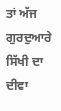ਤਾਂ ਅੱਜ ਗੁਰਦੁਆਰੇ ਸਿੱਖੀ ਦਾ ਦੀਵਾ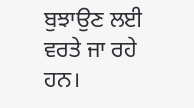ਬੁਝਾਉਣ ਲਈ ਵਰਤੇ ਜਾ ਰਹੇ ਹਨ।